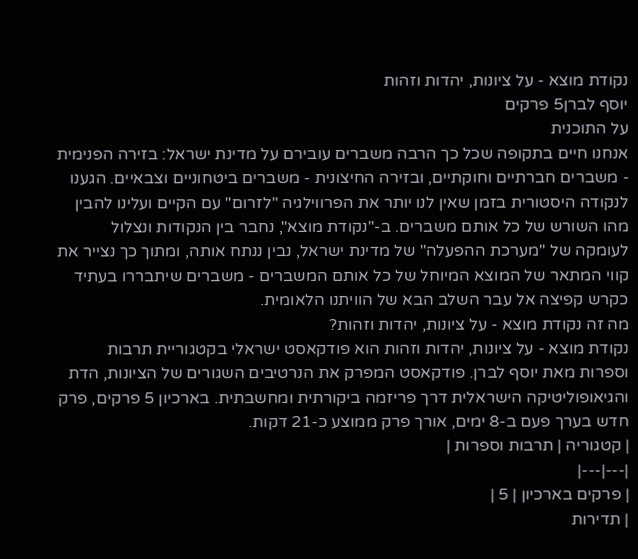נקודת מוצא - על ציונות, יהדות וזהות
יוסף לברן5 פרקים
על התוכנית
אנחנו חיים בתקופה שכל כך הרבה משברים עובירם על מדינת ישראל: בזירה הפנימית - משברים חברתיים וחוקתיים, ובזירה החיצונית - משברים ביטחוניים וצבאיים. הגענו לנקודה היסטורית בזמן שאין לנו יותר את הפרווילגיה "לזרום" עם הקיים ועלינו להבין מהו השורש של כל אותם משברים. ב-"נקודת מוצא", נחבר בין הנקודות ונצלול לעומקה של "מערכת ההפעלה" של מדינת ישראל, נבין ננתח אותה, ומתוך כך נצייר את קווי המתאר של המוצא המיוחל של כל אותם המשברים - משברים שיתבררו בעתיד כקרש קפיצה אל עבר השלב הבא של הוויתנו הלאומית.
מה זה נקודת מוצא - על ציונות, יהדות וזהות?
נקודת מוצא - על ציונות, יהדות וזהות הוא פודקאסט ישראלי בקטגוריית תרבות וספרות מאת יוסף לברן. פודקאסט המפרק את הנרטיבים השגורים של הציונות, הדת והגיאופוליטיקה הישראלית דרך פריזמה ביקורתית ומחשבתית. בארכיון 5 פרקים, פרק חדש בערך פעם ב-8 ימים, אורך פרק ממוצע כ-21 דקות.
| קטגוריה | תרבות וספרות |
|---|---|
| פרקים בארכיון | 5 |
| תדירות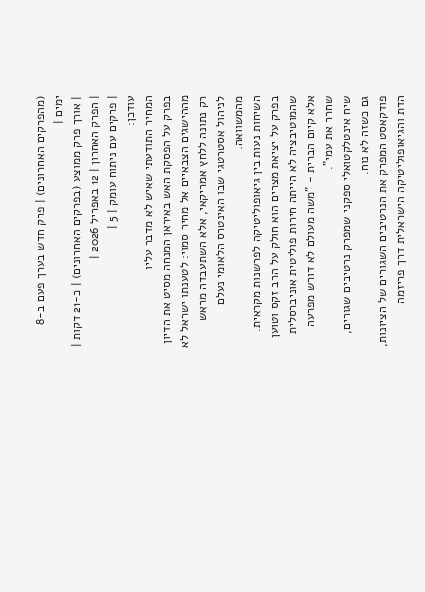(מהפרקים האחרונים) | פרק חדש בערך פעם ב-8 ימים |
| אורך פרק ממוצע (בפרקים האחרונים) | כ-21 דקות |
| הפרק האחרון | 12 באפריל 2026 |
| פרקים עם ניתוח עומק | 5 |
עודכן:
המחיר התודעתי שאיש לא מדבר עליו
בפרק על הפסקת האש באיראן המנחה מסיט את הדיון מההישגים הצבאיים אל מחיר סמוי: לטענתו ישראל לא רק נתונה ללחץ אמריקאי, אלא השתעבדה מראש לניהול אסטרטגי שבו האינטרס הלאומי נעלם מהמשוואה.
השיחות נעות בין גיאופוליטיקה לפרשנות מקראית. בפרק על יציאת מצרים הוא חולק על הרב זקס וטוען שהמוטיבציה לא הייתה חירות פוליטית אוניברסלית אלא קיום הברית - "משה מעולם לא דורש מפרעה שחרר את עמי".
שיח אינטלקטואלי ספקני שמפרק נרטיבים שגורים, גם כשזה לא נוח.
פודקאסט המפרק את הנרטיבים השגורים של הציונות, הדת והגיאופוליטיקה הישראלית דרך פריזמה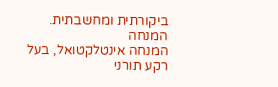ביקורתית ומחשבתית.
המנחה
המנחה אינטלקטואל, בעל רקע תורני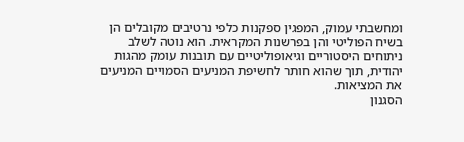ומחשבתי עמוק, המפגין ספקנות כלפי נרטיבים מקובלים הן בשיח הפוליטי והן בפרשנות המקראית. הוא נוטה לשלב ניתוחים היסטוריים וגיאופוליטיים עם תובנות עומק מהגות יהודית, תוך שהוא חותר לחשיפת המניעים הסמויים המניעים את המציאות.
הסגנון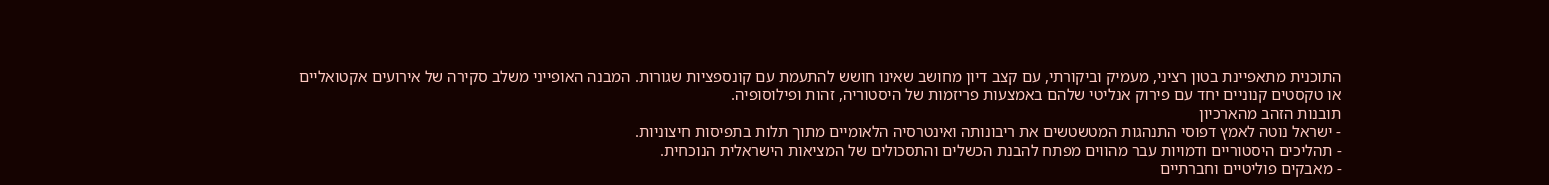התוכנית מתאפיינת בטון רציני, מעמיק וביקורתי, עם קצב דיון מחושב שאינו חושש להתעמת עם קונספציות שגורות. המבנה האופייני משלב סקירה של אירועים אקטואליים או טקסטים קנוניים יחד עם פירוק אנליטי שלהם באמצעות פריזמות של היסטוריה, זהות ופילוסופיה.
תובנות הזהב מהארכיון
- ישראל נוטה לאמץ דפוסי התנהגות המטשטשים את ריבונותה ואינטרסיה הלאומיים מתוך תלות בתפיסות חיצוניות.
- תהליכים היסטוריים ודמויות עבר מהווים מפתח להבנת הכשלים והתסכולים של המציאות הישראלית הנוכחית.
- מאבקים פוליטיים וחברתיים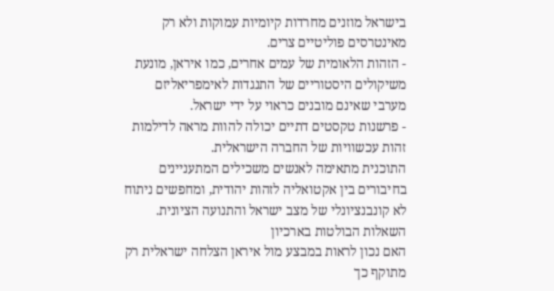בישראל מוזנים מחרדות קיומיות עמוקות ולא רק מאינטרסים פוליטיים צרים.
- הזהות הלאומית של עמים אחרים, כמו איראן, מונעת משיקולים היסטוריים של התנגדות לאימפריאליזם מערבי שאינם מובנים כראוי על ידי ישראל.
- פרשנות טקסטים דתיים יכולה להוות מראה לדילמות זהות עכשוויות של החברה הישראלית.
התוכנית מתאימה לאנשים משכילים המתעניינים בחיבורים בין אקטואליה לזהות יהודית, ומחפשים ניתוח לא קונבנציונלי של מצב ישראל והתנועה הציונית.
השאלות הבולטות בארכיון
האם נכון לראות במבצע מול איראן הצלחה ישראלית רק מתוקף כך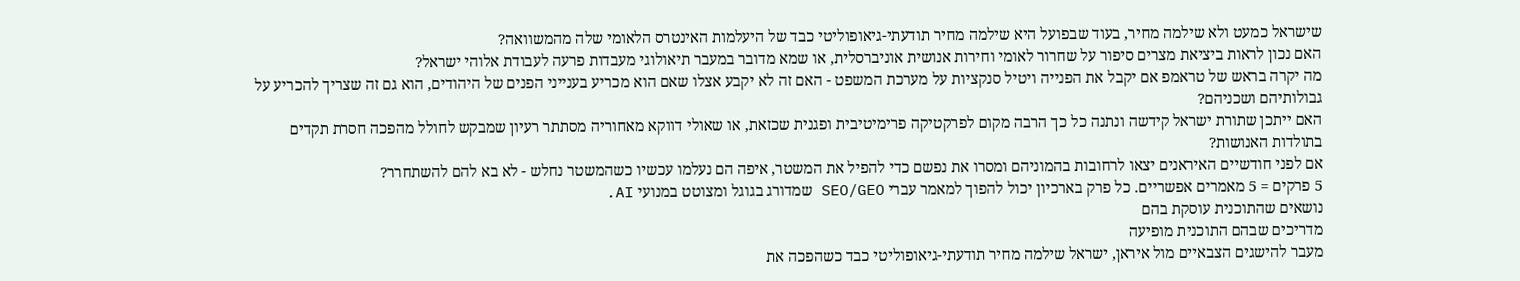שישראל כמעט ולא שילמה מחיר, בעוד שבפועל היא שילמה מחיר תודעתי-גיאופוליטי כבד של היעלמות האינטרס הלאומי שלה מהמשוואה?
האם נכון לראות ביציאת מצרים סיפור על שחרור לאומי וחירות אנושית אוניברסלית, או שמא מדובר במעבר תיאולוגי מעבדות פרעה לעבודת אלוהי ישראל?
מה יקרה בראש של טראמפ אם יקבל את הפנייה ויטיל סנקציות על מערכת המשפט - האם זה לא יקבע אצלו שאם הוא מכריע בענייני הפנים של היהודים, הוא גם זה שצריך להכריע על גבולותיהם ושכניהם?
האם ייתכן שתורת ישראל קידשה ונתנה כל כך הרבה מקום לפרקטיקה פרימיטיבית ופגנית שכזאת, או שאולי דווקא מאחוריה מסתתר רעיון שמבקש לחולל מהפכה חסרת תקדים בתולדות האנושות?
אם לפני חודשיים האיראנים יצאו לרחובות בהמוניהם ומסרו את נפשם כדי להפיל את המשטר, איפה הם נעלמו עכשיו כשהמשטר נחלש - לא בא להם להשתחרר?
5 פרקים = 5 מאמרים אפשריים. כל פרק בארכיון יכול להפוך למאמר עברי SEO/GEO שמדורג בגוגל ומצוטט במנועי AI.
נושאים שהתוכנית עוסקת בהם
מדריכים שבהם התוכנית מופיעה
מעבר להישגים הצבאיים מול איראן, ישראל שילמה מחיר תודעתי-גיאופוליטי כבד כשהפכה את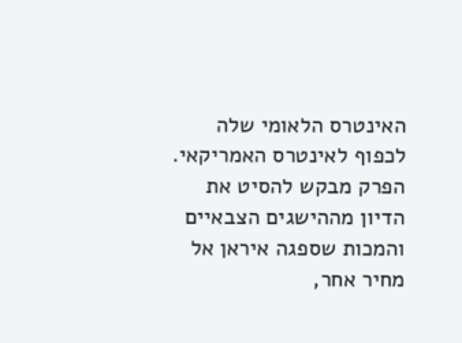האינטרס הלאומי שלה לכפוף לאינטרס האמריקאי.
הפרק מבקש להסיט את הדיון מההישגים הצבאיים והמכות שספגה איראן אל מחיר אחר,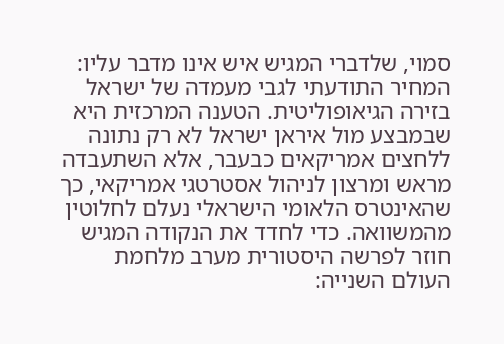סמוי, שלדברי המגיש איש אינו מדבר עליו: המחיר התודעתי לגבי מעמדה של ישראל בזירה הגיאופוליטית. הטענה המרכזית היא שבמבצע מול איראן ישראל לא רק נתונה ללחצים אמריקאים כבעבר, אלא השתעבדה מראש ומרצון לניהול אסטרטגי אמריקאי, כך שהאינטרס הלאומי הישראלי נעלם לחלוטין מהמשוואה. כדי לחדד את הנקודה המגיש חוזר לפרשה היסטורית מערב מלחמת העולם השנייה: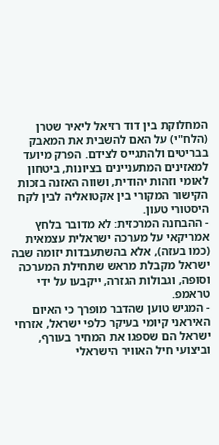המחלוקת בין דוד רזיאל ליאיר שטרן (הלח"י) על האם להשבית את המאבק בבריטים ולהתגייס לצידם. הפרק מיועד למאזינים המתעניינים בציונות, ביטחון לאומי וזהות יהודית, ושווה האזנה בזכות הקישור המקורי בין אקטואליה לבין לקח היסטורי טעון.
- ההבחנה המרכזית: לא מדובר בלחץ אמריקאי על מערכה ישראלית עצמאית (כמו בעזה), אלא בהשתעבדות יזומה שבה ישראל מקבלת מראש שתחילת המערכה וסופה, וגבולות הגזרה, ייקבעו על ידי טראמפ.
- המגיש טוען שהדבר מופרך כי האיום האיראני קיומי בעיקר כלפי ישראל, אזרחי ישראל הם שספגו את המחיר בעורף, וביצועי חיל האוויר הישראלי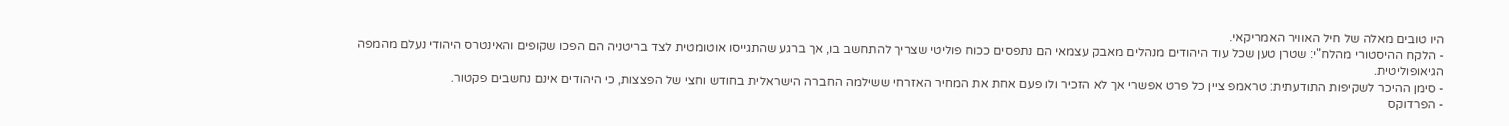היו טובים מאלה של חיל האוויר האמריקאי.
- הלקח ההיסטורי מהלח"י: שטרן טען שכל עוד היהודים מנהלים מאבק עצמאי הם נתפסים ככוח פוליטי שצריך להתחשב בו, אך ברגע שהתגייסו אוטומטית לצד בריטניה הם הפכו שקופים והאינטרס היהודי נעלם מהמפה הגיאופוליטית.
- סימן ההיכר לשקיפות התודעתית: טראמפ ציין כל פרט אפשרי אך לא הזכיר ולו פעם אחת את המחיר האזרחי ששילמה החברה הישראלית בחודש וחצי של הפצצות, כי היהודים אינם נחשבים פקטור.
- הפרדוקס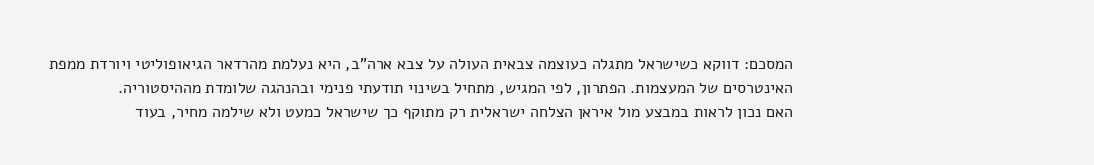המסכם: דווקא כשישראל מתגלה כעוצמה צבאית העולה על צבא ארה"ב, היא נעלמת מהרדאר הגיאופוליטי ויורדת ממפת האינטרסים של המעצמות. הפתרון, לפי המגיש, מתחיל בשינוי תודעתי פנימי ובהנהגה שלומדת מההיסטוריה.
האם נכון לראות במבצע מול איראן הצלחה ישראלית רק מתוקף כך שישראל כמעט ולא שילמה מחיר, בעוד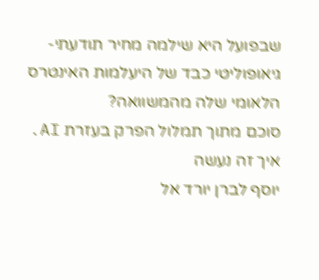שבפועל היא שילמה מחיר תודעתי-גיאופוליטי כבד של היעלמות האינטרס הלאומי שלה מהמשוואה?
סוכם מתוך תמלול הפרק בעזרת AI. איך זה נעשה
יוסף לברן יורד אל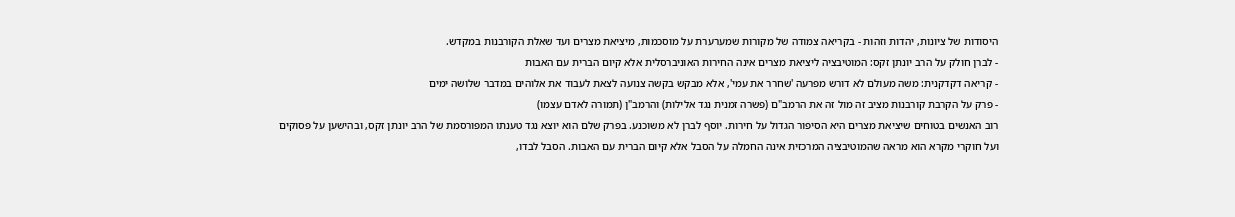היסודות של ציונות, יהדות וזהות - בקריאה צמודה של מקורות שמערערת על מוסכמות, מיציאת מצרים ועד שאלת הקורבנות במקדש.
- לברן חולק על הרב יונתן זקס: המוטיבציה ליציאת מצרים אינה החירות האוניברסלית אלא קיום הברית עם האבות
- קריאה דקדקנית: משה מעולם לא דורש מפרעה 'שחרר את עמי', אלא מבקש בקשה צנועה לצאת לעבוד את אלוהים במדבר שלושה ימים
- פרק על הקרבת קורבנות מציב זה מול זה את הרמב"ם (פשרה זמנית נגד אלילות) והרמב"ן (תמורה לאדם עצמו)
רוב האנשים בטוחים שיציאת מצרים היא הסיפור הגדול על חירות. יוסף לברן לא משוכנע. בפרק שלם הוא יוצא נגד טענתו המפורסמת של הרב יונתן זקס, ובהישען על פסוקים ועל חוקרי מקרא הוא מראה שהמוטיבציה המרכזית אינה החמלה על הסבל אלא קיום הברית עם האבות. הסבל לבדו,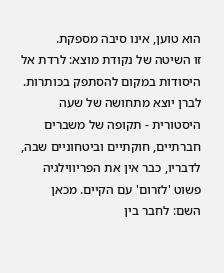הוא טוען, אינו סיבה מספקת.
זו השיטה של נקודת מוצא: לרדת אל היסודות במקום להסתפק בכותרות. לברן יוצא מתחושה של שעה היסטורית - תקופה של משברים חברתיים, חוקתיים וביטחוניים שבה, לדבריו, כבר אין את הפריווילגיה פשוט 'לזרום' עם הקיים. מכאן השם: לחבר בין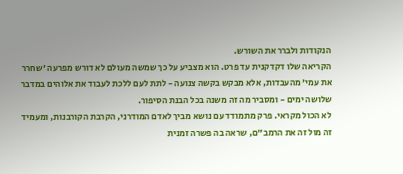הנקודות ולברר את השורש.
הקריאה שלו דקדקנית עד פרט. הוא מצביע על כך שמשה מעולם לא דורש מפרעה 'שחרר את עמי' מהעבדות, אלא מבקש בקשה צנועה - לתת לעם ללכת לעבוד את אלוהים במדבר שלושה ימים - ומסביר מה זה משנה בכל הבנת הסיפור.
לא הכול מקראי. פרק מתמודד עם נושא מביך לאדם המודרני, הקרבת הקורבנות, ומעמיד זה מול זה את הרמב"ם, שראה בה פשרה זמנית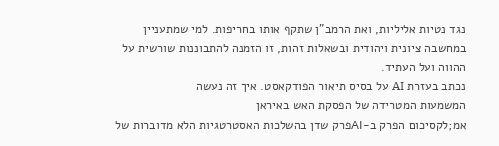נגד נטיות אליליות, ואת הרמב"ן שתקף אותו בחריפות. למי שמתעניין במחשבה ציונית ויהודית ובשאלות זהות, זו הזמנה להתבוננות שורשית על ההווה ועל העתיד.
נכתב בעזרת AI על בסיס תיאור הפודקאסט. איך זה נעשה
המשמעות המטרידה של הפסקת האש באיראן
אמ;לקסיכום הפרק ב-AIפרק שדן בהשלכות האסטרטגיות הלא מדוברות של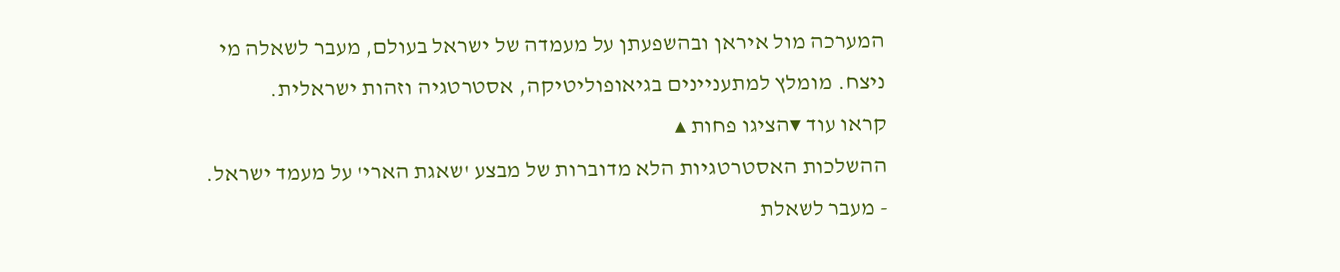המערכה מול איראן ובהשפעתן על מעמדה של ישראל בעולם, מעבר לשאלה מי ניצח. מומלץ למתעניינים בגיאופוליטיקה, אסטרטגיה וזהות ישראלית.
קראו עוד ▾הציגו פחות ▴
ההשלכות האסטרטגיות הלא מדוברות של מבצע 'שאגת הארי' על מעמד ישראל.
- מעבר לשאלת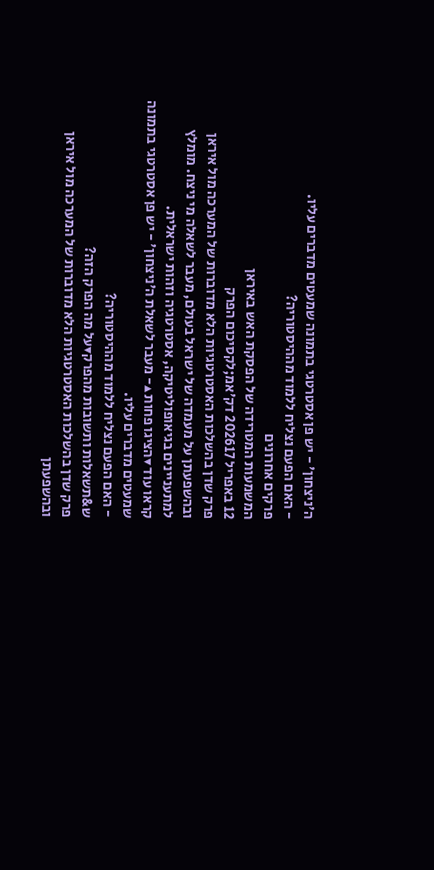ה'ניצחון' - יש פן אסטרטגי בתמונה שמעטים מדברים עליו.
- האם הפעם נצליח ללמוד מההיסטוריה?
פרקים אחרונים
המשמעות המטרידה של הפסקת האש באיראן
12 באפריל 202617 דק׳אמ;לקסיכום הפרק
פרק שדן בהשלכות האסטרטגיות הלא מדוברות של המערכה מול איראן ובהשפעתן על מעמדה של ישראל בעולם, מעבר לשאלה מי ניצח. מומלץ למתעניינים בגיאופוליטיקה, אסטרטגיה וזהות ישראלית.
קראו עוד ▾הציגו פחות ▴- מעבר לשאלת ה'ניצחון' - יש פן אסטרטגי בתמונה שמעטים מדברים עליו.
- האם הפעם נצליח ללמוד מההיסטוריה?
ש&תשאלות ותשובות מהפרק▾על מה הפרק הזה?
פרק שדן בהשלכות האסטרטגיות הלא מדוברות של המערכה מול איראן ובהשפעתן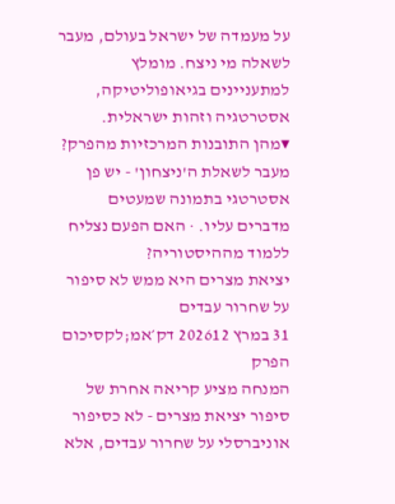על מעמדה של ישראל בעולם, מעבר לשאלה מי ניצח. מומלץ למתעניינים בגיאופוליטיקה, אסטרטגיה וזהות ישראלית.
▾מהן התובנות המרכזיות מהפרק?
מעבר לשאלת ה'ניצחון' - יש פן אסטרטגי בתמונה שמעטים מדברים עליו. · האם הפעם נצליח ללמוד מההיסטוריה?
יציאת מצרים היא ממש לא סיפור על שחרור עבדים
31 במרץ 202612 דק׳אמ;לקסיכום הפרק
המנחה מציע קריאה אחרת של סיפור יציאת מצרים - לא כסיפור אוניברסלי על שחרור עבדים, אלא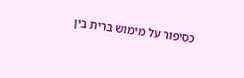כסיפור על מימוש ברית בין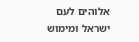אלוהים לעם ישראל ומימוש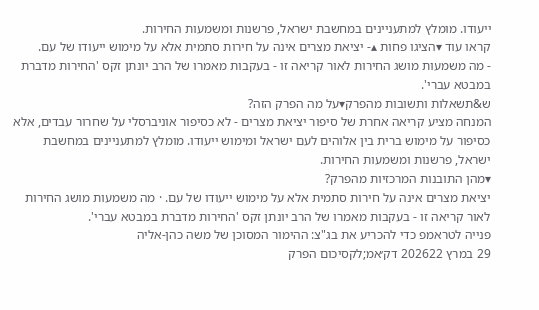ייעודו. מומלץ למתעניינים במחשבת ישראל, פרשנות ומשמעות החירות.
קראו עוד ▾הציגו פחות ▴- יציאת מצרים אינה על חירות סתמית אלא על מימוש ייעודו של עם.
- מה משמעות מושג החירות לאור קריאה זו - בעקבות מאמרו של הרב יונתן זקס 'החירות מדברת במבטא עברי'.
ש&תשאלות ותשובות מהפרק▾על מה הפרק הזה?
המנחה מציע קריאה אחרת של סיפור יציאת מצרים - לא כסיפור אוניברסלי על שחרור עבדים, אלא כסיפור על מימוש ברית בין אלוהים לעם ישראל ומימוש ייעודו. מומלץ למתעניינים במחשבת ישראל, פרשנות ומשמעות החירות.
▾מהן התובנות המרכזיות מהפרק?
יציאת מצרים אינה על חירות סתמית אלא על מימוש ייעודו של עם. · מה משמעות מושג החירות לאור קריאה זו - בעקבות מאמרו של הרב יונתן זקס 'החירות מדברת במבטא עברי'.
פנייה לטראמפ כדי להכריע את בג"צ: ההימור המסוכן של משה כהן-אליה
29 במרץ 202622 דק׳אמ;לקסיכום הפרק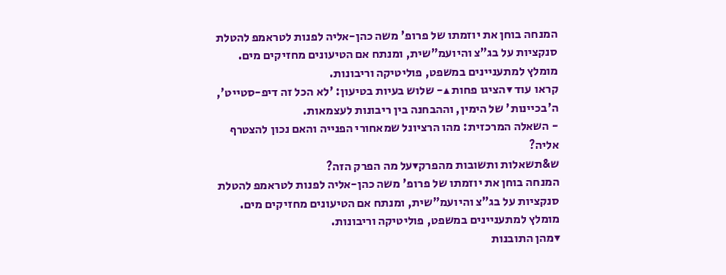המנחה בוחן את יוזמתו של פרופ' משה כהן-אליה לפנות לטראמפ להטלת סנקציות על בג"צ והיועמ"שית, ומנתח אם הטיעונים מחזיקים מים. מומלץ למתעניינים במשפט, פוליטיקה וריבונות.
קראו עוד ▾הציגו פחות ▴- שלוש בעיות בטיעון: 'לא הכל זה דיפ-סטייט', ה'בכיינות' של הימין, וההבחנה בין ריבונות לעצמאות.
- השאלה המרכזית: מהו הרציונל שמאחורי הפנייה והאם נכון להצטרף אליה?
ש&תשאלות ותשובות מהפרק▾על מה הפרק הזה?
המנחה בוחן את יוזמתו של פרופ' משה כהן-אליה לפנות לטראמפ להטלת סנקציות על בג"צ והיועמ"שית, ומנתח אם הטיעונים מחזיקים מים. מומלץ למתעניינים במשפט, פוליטיקה וריבונות.
▾מהן התובנות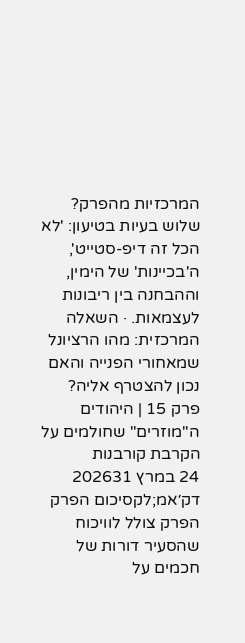המרכזיות מהפרק?
שלוש בעיות בטיעון: 'לא הכל זה דיפ-סטייט', ה'בכיינות' של הימין, וההבחנה בין ריבונות לעצמאות. · השאלה המרכזית: מהו הרציונל שמאחורי הפנייה והאם נכון להצטרף אליה?
פרק 15 | היהודים ה"מוזרים" שחולמים על הקרבת קורבנות
24 במרץ 202631 דק׳אמ;לקסיכום הפרק
הפרק צולל לוויכוח שהסעיר דורות של חכמים על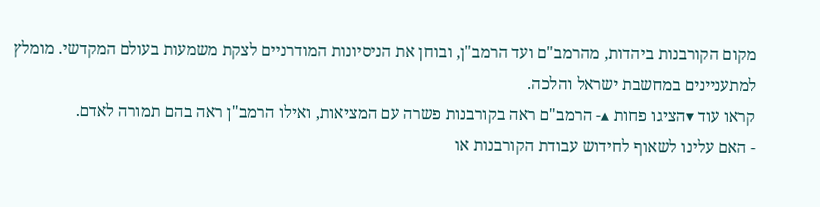מקום הקורבנות ביהדות, מהרמב"ם ועד הרמב"ן, ובוחן את הניסיונות המודרניים לצקת משמעות בעולם המקדשי. מומלץ למתעניינים במחשבת ישראל והלכה.
קראו עוד ▾הציגו פחות ▴- הרמב"ם ראה בקורבנות פשרה עם המציאות, ואילו הרמב"ן ראה בהם תמורה לאדם.
- האם עלינו לשאוף לחידוש עבודת הקורבנות או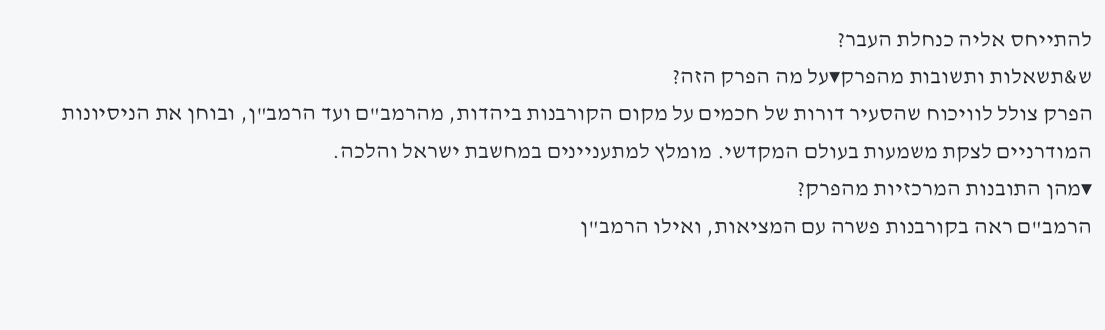להתייחס אליה כנחלת העבר?
ש&תשאלות ותשובות מהפרק▾על מה הפרק הזה?
הפרק צולל לוויכוח שהסעיר דורות של חכמים על מקום הקורבנות ביהדות, מהרמב"ם ועד הרמב"ן, ובוחן את הניסיונות המודרניים לצקת משמעות בעולם המקדשי. מומלץ למתעניינים במחשבת ישראל והלכה.
▾מהן התובנות המרכזיות מהפרק?
הרמב"ם ראה בקורבנות פשרה עם המציאות, ואילו הרמב"ן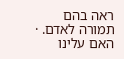ראה בהם תמורה לאדם. · האם עלינו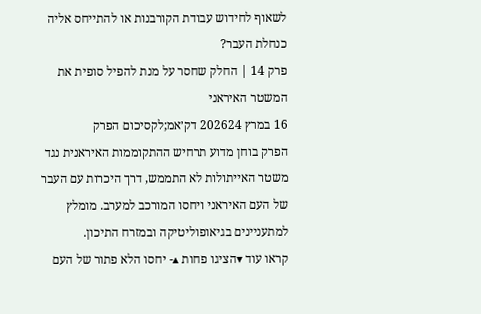לשאוף לחידוש עבודת הקורבנות או להתייחס אליה כנחלת העבר?
פרק 14 | החלק שחסר על מנת להפיל סופית את המשטר האיראני
16 במרץ 202624 דק׳אמ;לקסיכום הפרק
הפרק בוחן מדוע תרחיש ההתקוממות האיראנית נגד משטר האייתולות לא התממש, דרך היכרות עם העבר של העם האיראני ויחסו המורכב למערב. מומלץ למתעניינים בגיאופוליטיקה ובמזרח התיכון.
קראו עוד ▾הציגו פחות ▴- יחסו הלא פתור של העם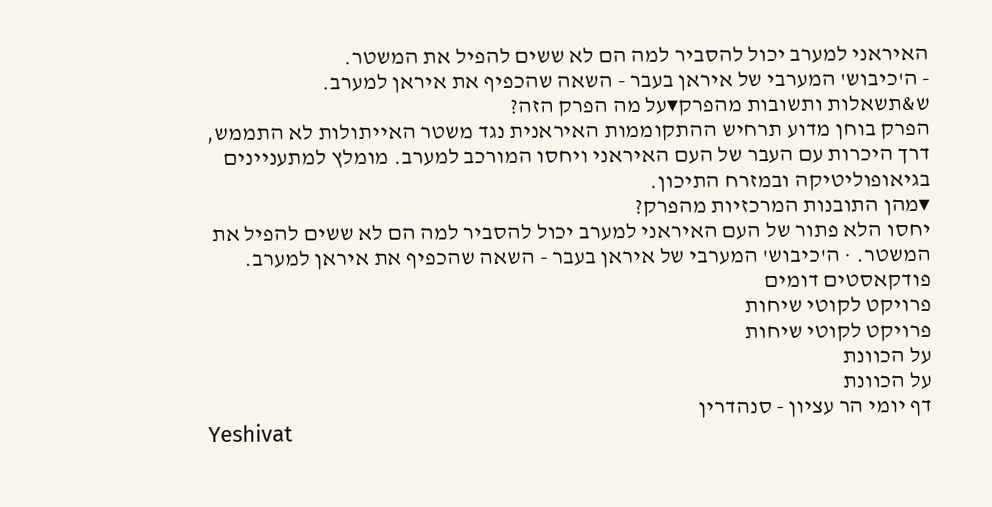האיראני למערב יכול להסביר למה הם לא ששים להפיל את המשטר.
- ה'כיבוש' המערבי של איראן בעבר - השאה שהכפיף את איראן למערב.
ש&תשאלות ותשובות מהפרק▾על מה הפרק הזה?
הפרק בוחן מדוע תרחיש ההתקוממות האיראנית נגד משטר האייתולות לא התממש, דרך היכרות עם העבר של העם האיראני ויחסו המורכב למערב. מומלץ למתעניינים בגיאופוליטיקה ובמזרח התיכון.
▾מהן התובנות המרכזיות מהפרק?
יחסו הלא פתור של העם האיראני למערב יכול להסביר למה הם לא ששים להפיל את המשטר. · ה'כיבוש' המערבי של איראן בעבר - השאה שהכפיף את איראן למערב.
פודקאסטים דומים
פרויקט לקוטי שיחות
פרויקט לקוטי שיחות
על הכוונת
על הכוונת
דף יומי הר עציון - סנהדרין
Yeshivat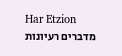Har Etzion
מדברים רעיונות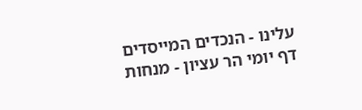עלינו - הנכדים המייסדים
דף יומי הר עציון - מנחות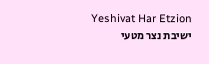Yeshivat Har Etzion
ישיבת נצר מטעי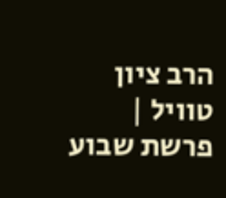הרב ציון טוויל | פרשת שבוע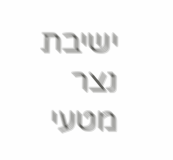ישיבת נצר מטעי